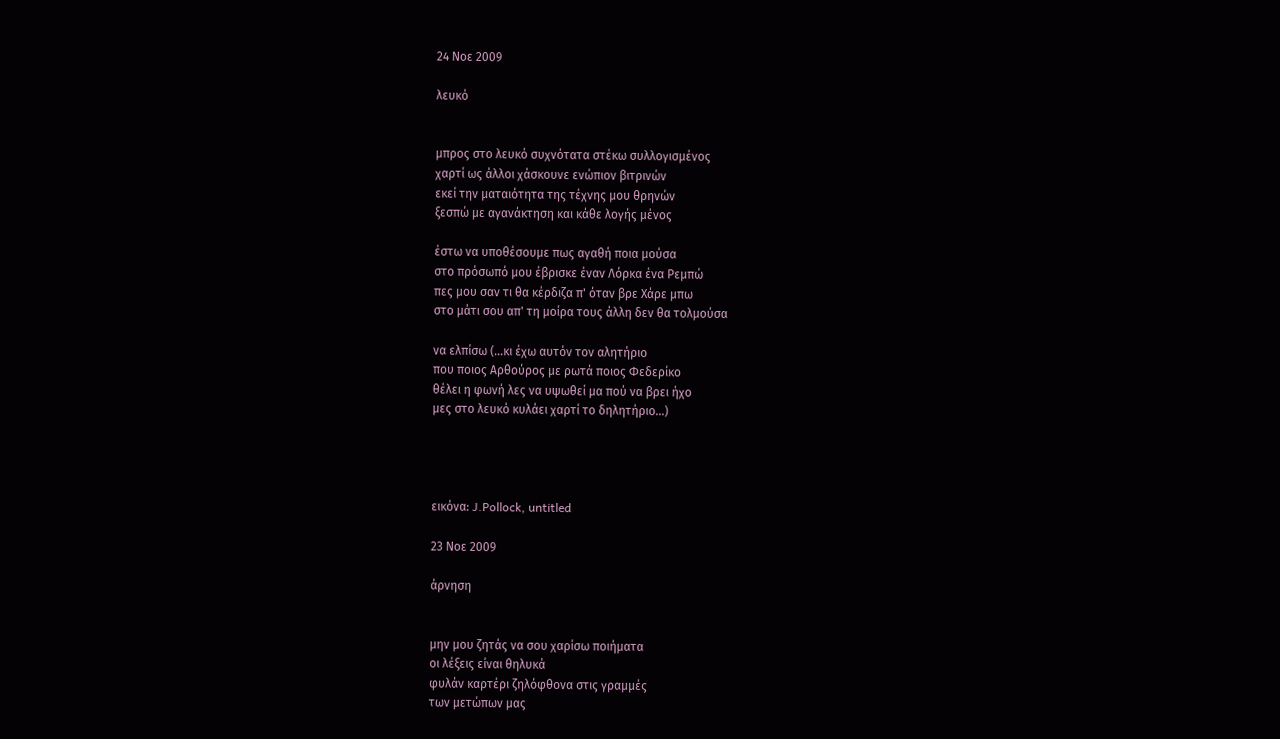24 Νοε 2009

λευκό


μπρος στο λευκό συχνότατα στέκω συλλογισμένος
χαρτί ως άλλοι χάσκουνε ενώπιον βιτρινών
εκεί την ματαιότητα της τέχνης μου θρηνών
ξεσπώ με αγανάκτηση και κάθε λογής μένος

έστω να υποθέσουμε πως αγαθή ποια μούσα
στο πρόσωπό μου έβρισκε έναν Λόρκα ένα Ρεμπώ
πες μου σαν τι θα κέρδιζα π' όταν βρε Χάρε μπω
στο μάτι σου απ' τη μοίρα τους άλλη δεν θα τολμούσα

να ελπίσω (...κι έχω αυτόν τον αλητήριο
που ποιος Αρθούρος με ρωτά ποιος Φεδερίκο
θέλει η φωνή λες να υψωθεί μα πού να βρει ήχο
μες στο λευκό κυλάει χαρτί το δηλητήριο...)




εικόνα: J.Pollock, untitled

23 Νοε 2009

άρνηση


μην μου ζητάς να σου χαρίσω ποιήματα
οι λέξεις είναι θηλυκά
φυλάν καρτέρι ζηλόφθονα στις γραμμές
των μετώπων μας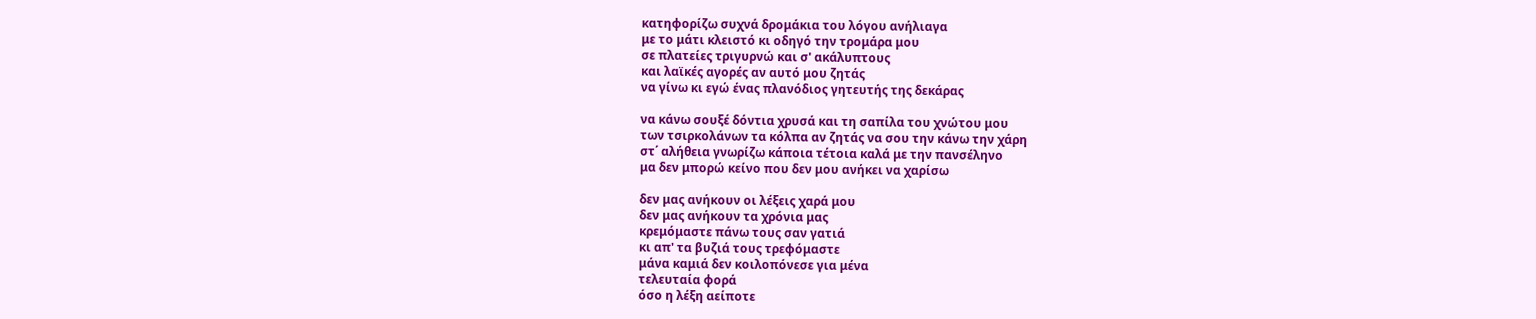κατηφορίζω συχνά δρομάκια του λόγου ανήλιαγα
με το μάτι κλειστό κι οδηγό την τρομάρα μου
σε πλατείες τριγυρνώ και σ' ακάλυπτους
και λαϊκές αγορές αν αυτό μου ζητάς
να γίνω κι εγώ ένας πλανόδιος γητευτής της δεκάρας

να κάνω σουξέ δόντια χρυσά και τη σαπίλα του χνώτου μου
των τσιρκολάνων τα κόλπα αν ζητάς να σου την κάνω την χάρη
στ΄ αλήθεια γνωρίζω κάποια τέτοια καλά με την πανσέληνο
μα δεν μπορώ κείνο που δεν μου ανήκει να χαρίσω

δεν μας ανήκουν οι λέξεις χαρά μου
δεν μας ανήκουν τα χρόνια μας
κρεμόμαστε πάνω τους σαν γατιά
κι απ' τα βυζιά τους τρεφόμαστε
μάνα καμιά δεν κοιλοπόνεσε για μένα
τελευταία φορά
όσο η λέξη αείποτε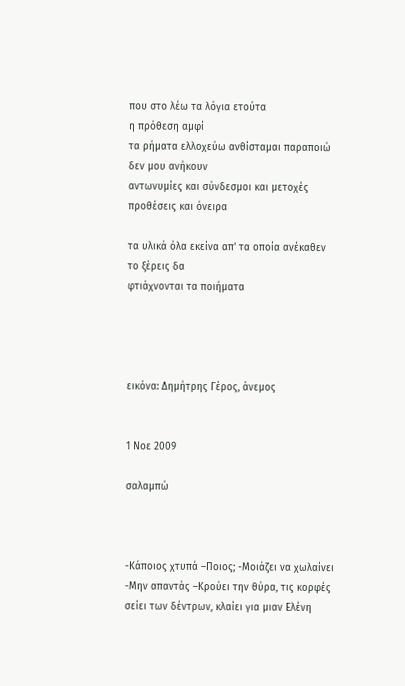που στο λέω τα λόγια ετούτα
η πρόθεση αμφί
τα ρήματα ελλοχεύω ανθίσταμαι παραποιώ
δεν μου ανήκουν
αντωνυμίες και σύνδεσμοι και μετοχές
προθέσεις και όνειρα

τα υλικά όλα εκείνα απ' τα οποία ανέκαθεν
το ξέρεις δα
φτιάχνονται τα ποιήματα




εικόνα: Δημήτρης Γέρος, άνεμος


1 Νοε 2009

σαλαμπώ



-Κάποιος χτυπά –Ποιος; -Μοιάζει να χωλαίνει
-Μην απαντάς –Κρούει την θύρα, τις κορφές
σείει των δέντρων, κλαίει για μιαν Ελένη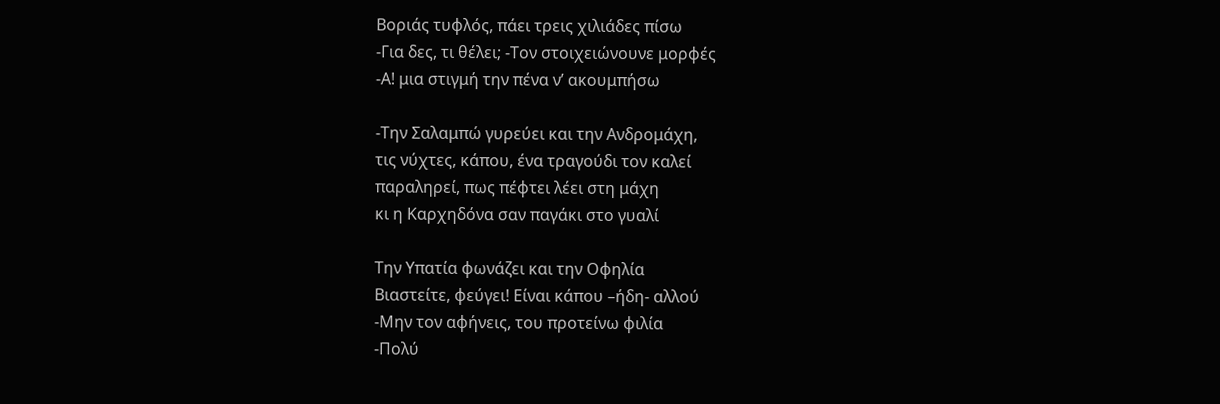Βοριάς τυφλός, πάει τρεις χιλιάδες πίσω
-Για δες, τι θέλει; -Τον στοιχειώνουνε μορφές
-Α! μια στιγμή την πένα ν’ ακουμπήσω

-Την Σαλαμπώ γυρεύει και την Ανδρομάχη,
τις νύχτες, κάπου, ένα τραγούδι τον καλεί
παραληρεί, πως πέφτει λέει στη μάχη
κι η Καρχηδόνα σαν παγάκι στο γυαλί

Την Υπατία φωνάζει και την Οφηλία
Βιαστείτε, φεύγει! Είναι κάπου –ήδη- αλλού
-Μην τον αφήνεις, του προτείνω φιλία
-Πολύ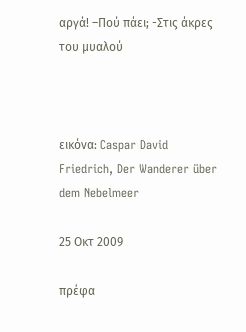αργά! –Πού πάει; -Στις άκρες του μυαλού



εικόνα: Caspar David Friedrich, Der Wanderer über dem Nebelmeer

25 Οκτ 2009

πρέφα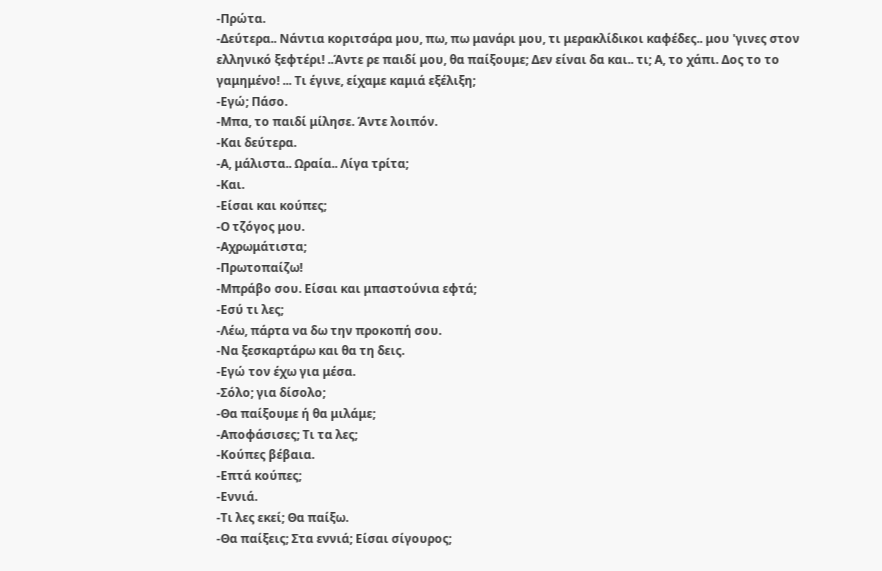-Πρώτα.
-Δεύτερα.. Νάντια κοριτσάρα μου, πω, πω μανάρι μου, τι μερακλίδικοι καφέδες.. μου 'γινες στον ελληνικό ξεφτέρι! ..Άντε ρε παιδί μου, θα παίξουμε; Δεν είναι δα και.. τι; Α, το χάπι. Δος το το γαμημένο! ... Τι έγινε, είχαμε καμιά εξέλιξη;
-Εγώ; Πάσο.
-Μπα, το παιδί μίλησε. Άντε λοιπόν.
-Και δεύτερα.
-Α, μάλιστα.. Ωραία.. Λίγα τρίτα;
-Και.
-Είσαι και κούπες;
-Ο τζόγος μου.
-Αχρωμάτιστα;
-Πρωτοπαίζω!
-Μπράβο σου. Είσαι και μπαστούνια εφτά;
-Εσύ τι λες;
-Λέω, πάρτα να δω την προκοπή σου.
-Να ξεσκαρτάρω και θα τη δεις.
-Εγώ τον έχω για μέσα.
-Σόλο; για δίσολο;
-Θα παίξουμε ή θα μιλάμε;
-Αποφάσισες; Τι τα λες;
-Κούπες βέβαια.
-Επτά κούπες;
-Εννιά.
-Τι λες εκεί; Θα παίξω.
-Θα παίξεις; Στα εννιά; Είσαι σίγουρος;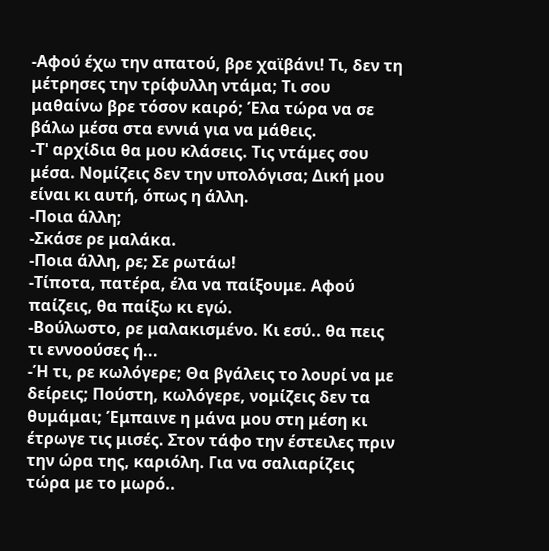-Αφού έχω την απατού, βρε χαϊβάνι! Τι, δεν τη μέτρησες την τρίφυλλη ντάμα; Τι σου μαθαίνω βρε τόσον καιρό; Έλα τώρα να σε βάλω μέσα στα εννιά για να μάθεις.
-Τ' αρχίδια θα μου κλάσεις. Τις ντάμες σου μέσα. Νομίζεις δεν την υπολόγισα; Δική μου είναι κι αυτή, όπως η άλλη.
-Ποια άλλη;
-Σκάσε ρε μαλάκα.
-Ποια άλλη, ρε; Σε ρωτάω!
-Τίποτα, πατέρα, έλα να παίξουμε. Αφού παίζεις, θα παίξω κι εγώ.
-Βούλωστο, ρε μαλακισμένο. Κι εσύ.. θα πεις τι εννοούσες ή...
-Ή τι, ρε κωλόγερε; Θα βγάλεις το λουρί να με δείρεις; Πούστη, κωλόγερε, νομίζεις δεν τα θυμάμαι; Έμπαινε η μάνα μου στη μέση κι έτρωγε τις μισές. Στον τάφο την έστειλες πριν την ώρα της, καριόλη. Για να σαλιαρίζεις τώρα με το μωρό..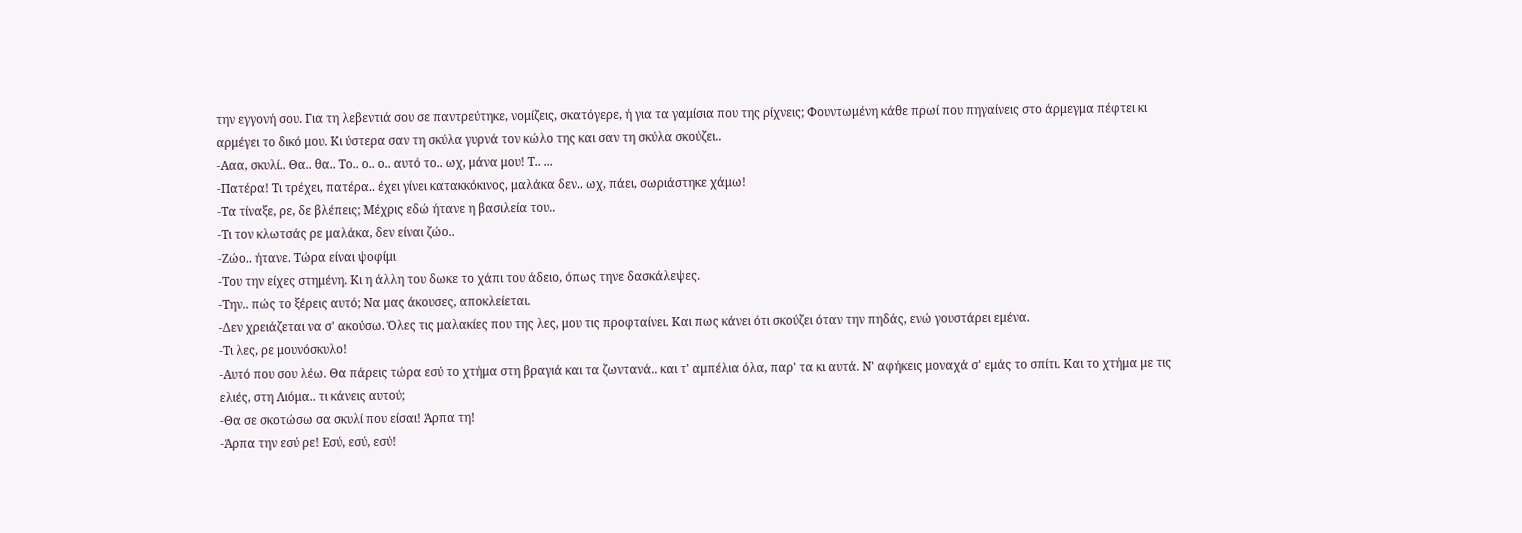την εγγονή σου. Για τη λεβεντιά σου σε παντρεύτηκε, νομίζεις, σκατόγερε, ή για τα γαμίσια που της ρίχνεις; Φουντωμένη κάθε πρωί που πηγαίνεις στο άρμεγμα πέφτει κι αρμέγει το δικό μου. Κι ύστερα σαν τη σκύλα γυρνά τον κώλο της και σαν τη σκύλα σκούζει..
-Ααα, σκυλί.. Θα.. θα.. Το.. ο.. ο.. αυτό το.. ωχ, μάνα μου! Τ.. ...
-Πατέρα! Τι τρέχει, πατέρα.. έχει γίνει κατακκόκινος, μαλάκα δεν.. ωχ, πάει, σωριάστηκε χάμω!
-Τα τίναξε, ρε, δε βλέπεις; Μέχρις εδώ ήτανε η βασιλεία του..
-Τι τον κλωτσάς ρε μαλάκα, δεν είναι ζώο..
-Ζώο.. ήτανε. Τώρα είναι ψοφίμι
-Του την είχες στημένη. Κι η άλλη του δωκε το χάπι του άδειο, όπως τηνε δασκάλεψες.
-Την.. πώς το ξέρεις αυτό; Να μας άκουσες, αποκλείεται.
-Δεν χρειάζεται να σ' ακούσω. Όλες τις μαλακίες που της λες, μου τις προφταίνει. Και πως κάνει ότι σκούζει όταν την πηδάς, ενώ γουστάρει εμένα.
-Τι λες, ρε μουνόσκυλο!
-Αυτό που σου λέω. Θα πάρεις τώρα εσύ το χτήμα στη βραγιά και τα ζωντανά.. και τ' αμπέλια όλα, παρ' τα κι αυτά. Ν' αφήκεις μοναχά σ' εμάς το σπίτι. Και το χτήμα με τις ελιές, στη Λιόμα.. τι κάνεις αυτού;
-Θα σε σκοτώσω σα σκυλί που είσαι! Άρπα τη!
-Άρπα την εσύ ρε! Εσύ, εσύ, εσύ!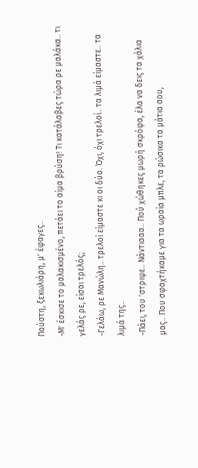Πούστη, ξεκωλιάρη, μ' έφαγες..
-Μ' έσκισε το μαλακισμένο, πετάει το αίμα βρύση! Τι κατάλαβες τώρα ρε μαλάκα.. τι γελάς ρε, είσαι τρελός;
-Γελάω, ρε Μανώλη.. τρελοί είμαστε κι οι δύο. Όχι, όχι τρελοί.. τα λιμά είμαστε.. τα λιμά της..
-Πάει, του 'στριψε.. Νάντιααα.. Πού χώθηκες μωρή σκρόφα, έλα να δεις τα χάλια μας.. Που σφαχτήκαμε για τα ωραία μπλε, τα ρώσικα τα μάτια σου,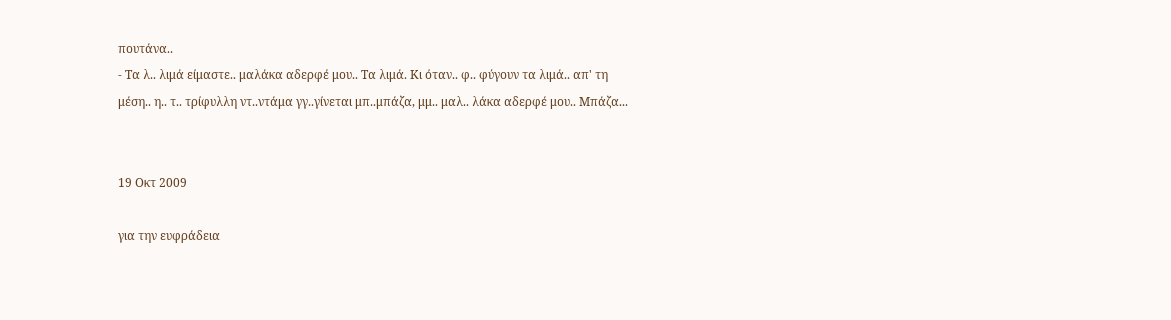πουτάνα..
- Τα λ.. λιμά είμαστε.. μαλάκα αδερφέ μου.. Τα λιμά. Κι όταν.. φ.. φύγουν τα λιμά.. απ' τη μέση.. η.. τ.. τρίφυλλη ντ..ντάμα γγ..γίνεται μπ..μπάζα, μμ.. μαλ.. λάκα αδερφέ μου.. Μπάζα...


19 Οκτ 2009

για την ευφράδεια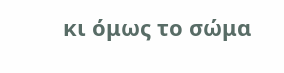κι όμως το σώμα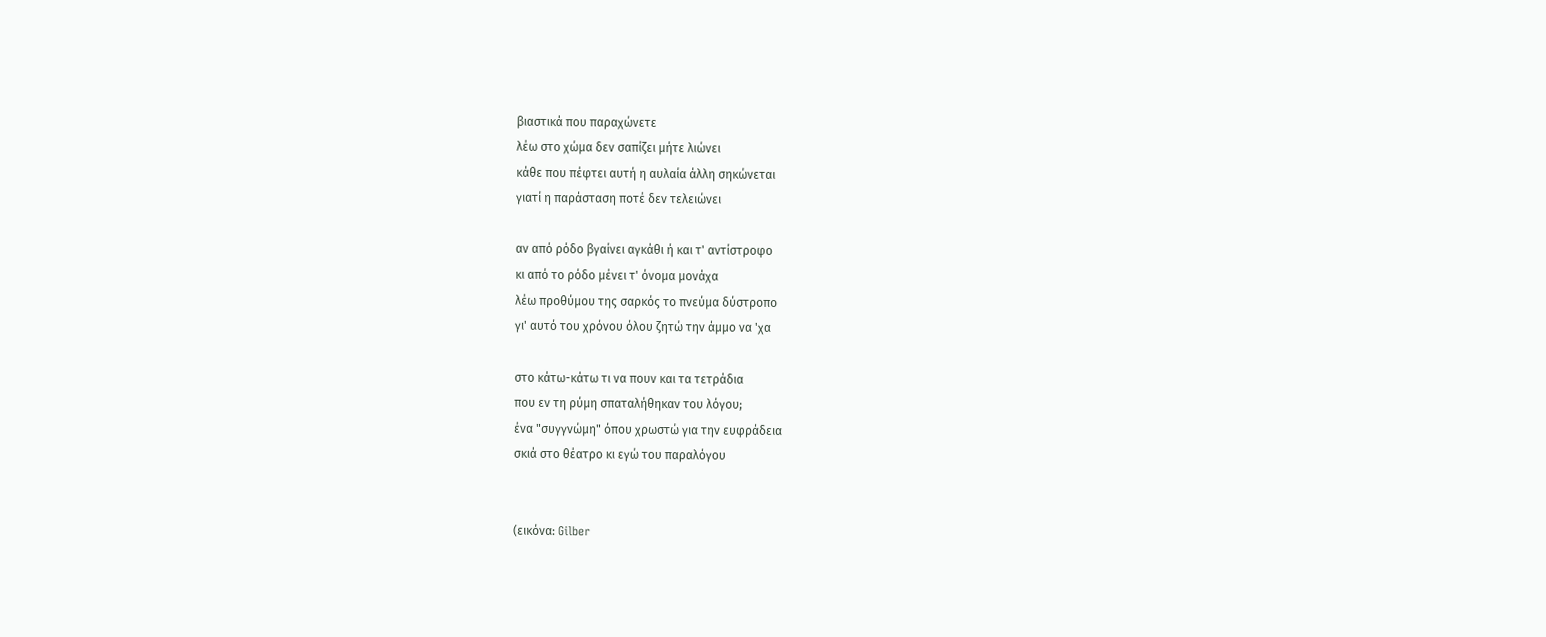βιαστικά που παραχώνετε
λέω στο χώμα δεν σαπίζει μήτε λιώνει
κάθε που πέφτει αυτή η αυλαία άλλη σηκώνεται
γιατί η παράσταση ποτέ δεν τελειώνει

αν από ρόδο βγαίνει αγκάθι ή και τ' αντίστροφο
κι από το ρόδο μένει τ' όνομα μονάχα
λέω προθύμου της σαρκός το πνεύμα δύστροπο
γι' αυτό του χρόνου όλου ζητώ την άμμο να 'χα

στο κάτω-κάτω τι να πουν και τα τετράδια
που εν τη ρύμη σπαταλήθηκαν του λόγου;
ένα "συγγνώμη" όπου χρωστώ για την ευφράδεια
σκιά στο θέατρο κι εγώ του παραλόγου


(εικόνα: Gilber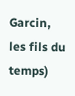Garcin, les fils du temps)